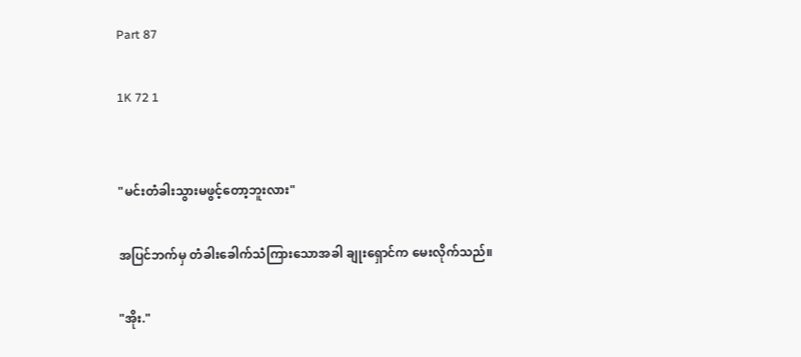Part 87

1K 72 1


"မင်းတံခါးသွားမဖွင့်တော့ဘူးလား"

အပြင်ဘက်မှ တံခါးခေါက်သံကြားသောအခါ ချုးရှောင်က မေးလိုက်သည်။

"အိုး."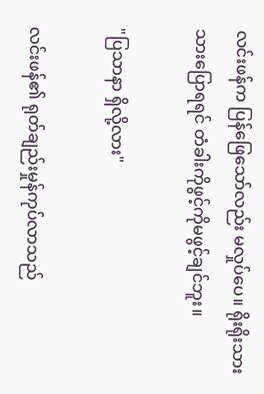လင်းဖန်က ပြန်ဖြေသော်လည်း မလှုပ်ပေ။ ရိုးရိုးသားသားပြောရရင် တံခါးကိုဖွင့်ကိုမဖွင့်ချင်ဘူး။

"ပြသာနာ ရှိလို့လား"

လင်းဖန်၏ ရုတ်ချည်းမှုန်ကုပ်လာသည်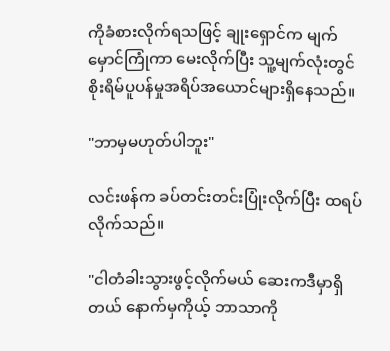ကိုခံစားလိုက်ရသဖြင့် ချုးရှောင်က မျက်မှောင်ကြုံကာ မေးလိုက်ပြီး သူ့မျက်လုံးတွင် စိုးရိမ်ပူပန်မှုအရိပ်အယောင်များရှိနေသည်။

"ဘာမှမဟုတ်ပါဘူး"

လင်းဖန်က ခပ်တင်းတင်းပြုံးလိုက်ပြီး ထရပ်လိုက်သည်။

"ငါတံခါးသွားဖွင့်လိုက်မယ် ဆေးကဒီမှာရှိတယ် နောက်မှကိုယ့် ဘာသာကို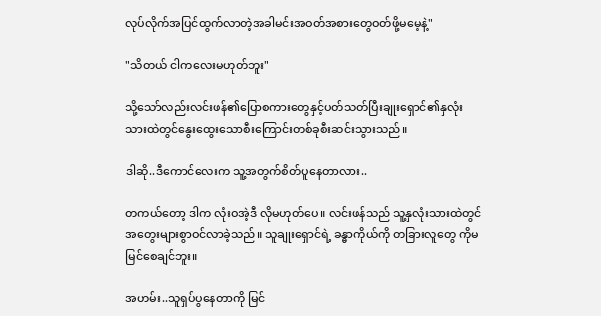လုပ်လိုက်အပြင်ထွက်လာတဲ့အခါမင်းအဝတ်အစားတွေဝတ်ဖို့မမေ့နဲ့"

"သိတယ် ငါကလေးမဟုတ်ဘူး"

သို့သော်လည်းလင်းဖန်၏ပြောစကားတွေနှင့်ပတ်သတ်ပြီးချုးရှောင်၏နှလုံးသားထဲတွင်နွေးထွေးသောစီးကြောင်းတစ်ခုစီးဆင်းသွားသည်။

ဒါဆို..ဒီကောင်လေးက သူ့အတွက်စိတ်ပူနေတာလား..

တကယ်တော့ ဒါက လုံးဝအဲ့ဒီ လိုမဟုတ်ပေ။ လင်းဖန်သည် သူ့နှလုံးသားထဲတွင် အတွေးများစွာဝင်လာခဲ့သည်။ သူချုးရှောင်ရဲ့ ခန္ဓာကိုယ်ကို တခြားလူတွေ ကိုမမြင်စေချင်ဘူး။

အဟမ်း..သူရှပ်ပွနေတာကို မြင်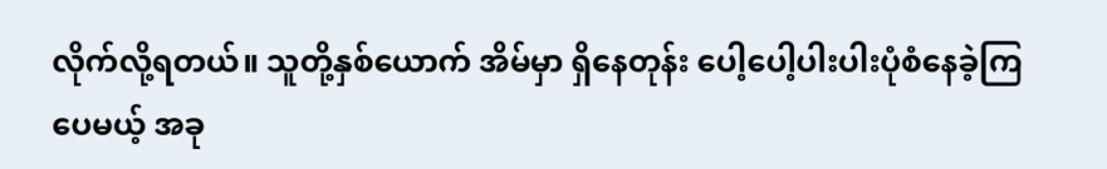လိုက်လို့ရတယ်။ သူတို့နှစ်ယောက် အိမ်မှာ ရှိနေတုန်း ပေါ့ပေါ့ပါးပါးပုံစံနေခဲ့ကြပေမယ့် အခု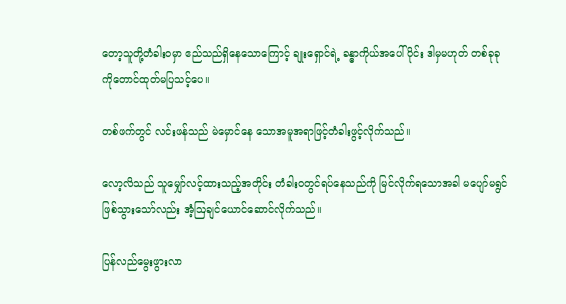တော့သူတို့တံခါးဝမှာ ဧည်သည်ရှိနေသောကြောင့် ချုးရှောင်ရဲ့ ခန္ဓာကိုယ်အပေါ်ပိုင်း ဒါမှမဟုတ် တစ်ခုခုကိုတောင်ထုတ်မပြသင့်ပေ။

တစ်ဖက်တွင် လင်းဖန်သည် မဲမှောင်နေ သောအမူအရာဖြင့်တံခါးဖွင့်လိုက်သည်။

လော့လိသည် သူမျှော်လင့်ထားသည့်အတိုင်း တံခါးဝတွင်ရပ်နေသည်ကို မြင်လိုက်ရသောအခါ မပျော်မရွင်ဖြစ်သွားသော်လည်း အံ့ဩချင်ယောင်ဆောင်လိုက်သည်။

ပြန်လည်မွေးဖွားလာ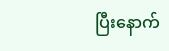ပြီးနောက်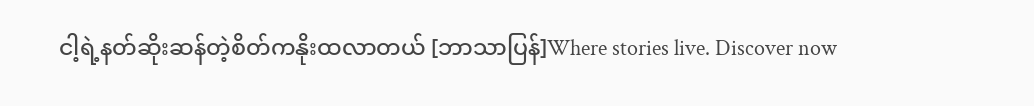ငါ့ရဲ့နတ်ဆိုးဆန်တဲ့စိတ်ကနိုးထလာတယ် [ဘာသာပြန်]Where stories live. Discover now